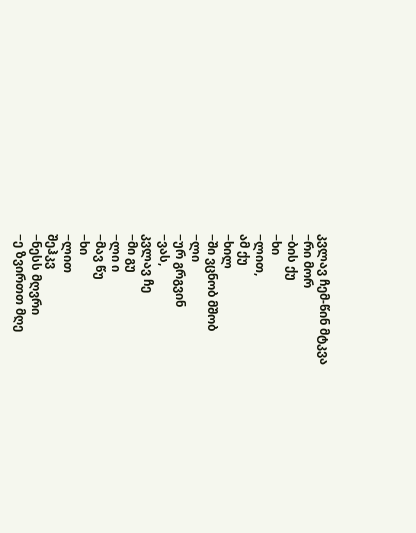კვლავ ჩემ-წინ მტკვა
−რი მორ
−ბის ქუ
−ხი
−ლით,
ამ ქუ
−ხილ
−ში ვცნობ მშობ
−ლი
−ურ გრგვინ
−ვას,
კვლავ ჩე
−მი გუ
−ლი ი
−მავ წუ
−ხი
−ლით
შეჰკვ
−ნესს მღვრი
−ე ზვირთთ მღე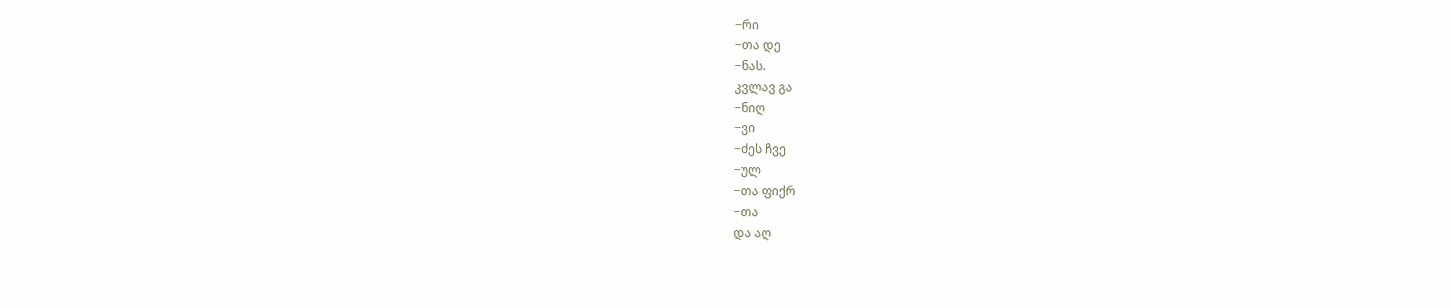−რი
−თა დე
−ნას.
კვლავ გა
−ნიღ
−ვი
−ძეს ჩვე
−ულ
−თა ფიქრ
−თა
და აღ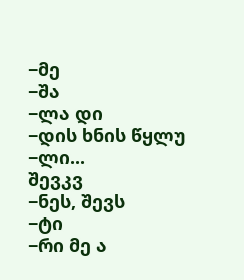−მე
−შა
−ლა დი
−დის ხნის წყლუ
−ლი...
შევკვ
−ნეს, შევს
−ტი
−რი მე ა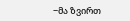−მა ზვირთ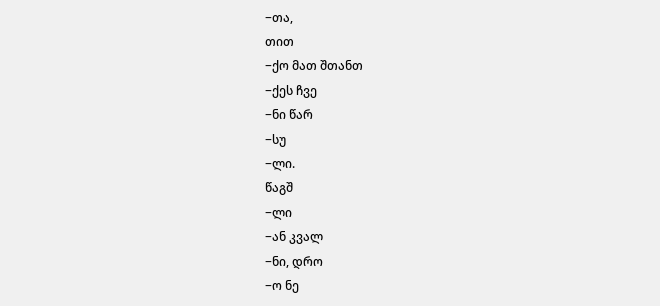−თა,
თით
−ქო მათ შთანთ
−ქეს ჩვე
−ნი წარ
−სუ
−ლი.
წაგშ
−ლი
−ან კვალ
−ნი, დრო
−ო ნე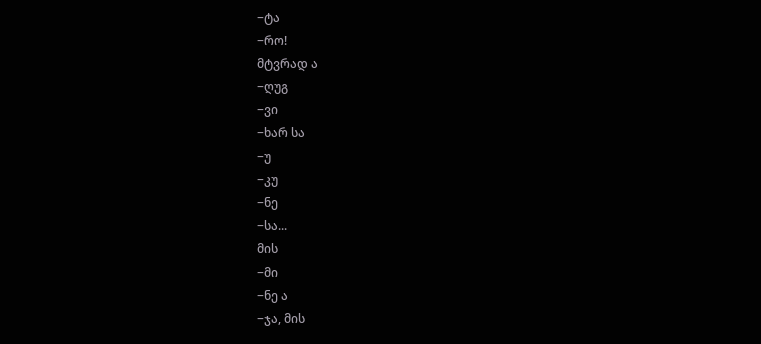−ტა
−რო!
მტვრად ა
−ღუგ
−ვი
−ხარ სა
−უ
−კუ
−ნე
−სა...
მის
−მი
−ნე ა
−ჯა, მის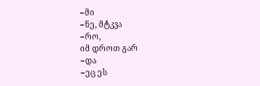−მი
−ნე, მტკვა
−რო,
იმ დროთ გარ
−და
−ეც ეს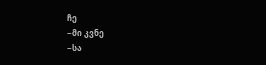ჩე
−მი კვნე
−სა